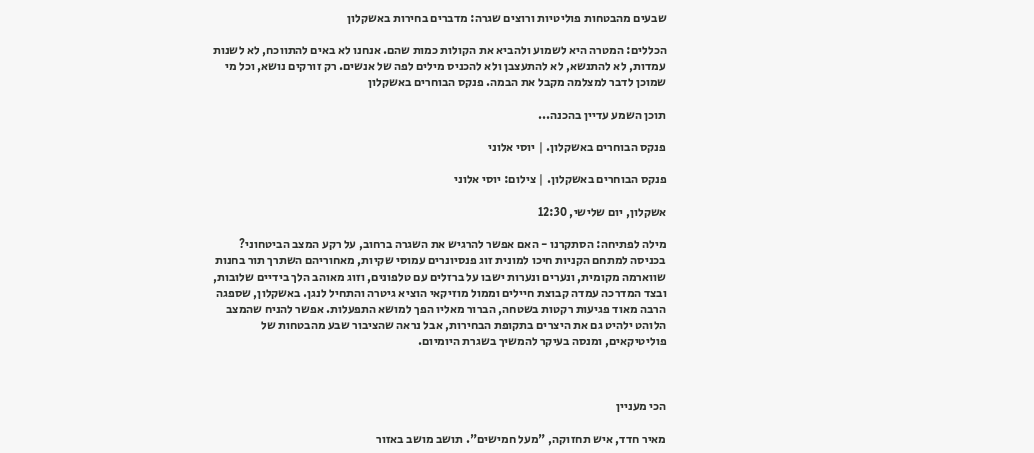שבעים מהבטחות פוליטיות ורוצים שגרה: מדברים בחירות באשקלון

הכללים: המטרה היא לשמוע ולהביא את הקולות כמות שהם. אנחנו לא באים להתווכח, לא לשנות עמדות, לא להתנשא, לא להתעצבן ולא להכניס מילים לפה של אנשים. רק זורקים נושא, וכל מי שמוכן לדבר למצלמה מקבל את הבמה. פנקס הבוחרים באשקלון

תוכן השמע עדיין בהכנה...

פנקס הבוחרים באשקלון. | יוסי אלוני

פנקס הבוחרים באשקלון. | צילום: יוסי אלוני

אשקלון, יום שלישי, 12:30

מילה לפתיחה: הסתקרנו - האם אפשר להרגיש את השגרה ברחוב, על רקע המצב הביטחוני? בכניסה למתחם הקניות חיכו למונית זוג פנסיונרים עמוסי שקיות, מאחוריהם השתרך תור בחנות שווארמה מקומית, ונערים ונערות ישבו על ברזלים עם טלפונים, וזוג מאוהב הלך בידיים שלובות, ובצד המדרכה עמדה קבוצת חיילים וממול מוזיקאי הוציא גיטרה והתחיל לנגן. באשקלון, שספגה הרבה מאוד פגיעות רקטות בשטחה, הברור מאליו הפך למושא התפעלות. אפשר להניח שהמצב הלוהט ילהיט גם את היצרים בתקופת הבחירות, אבל נראה שהציבור שבע מהבטחות של פוליטיקאים, ומנסה בעיקר להמשיך בשגרת היומיום.



הכי מעניין

מאיר חדד, איש תחזוקה, "מעל חמישים". תושב מושב באזור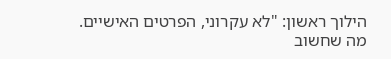הילוך ראשון: "לא עקרוני, הפרטים האישיים. מה שחשוב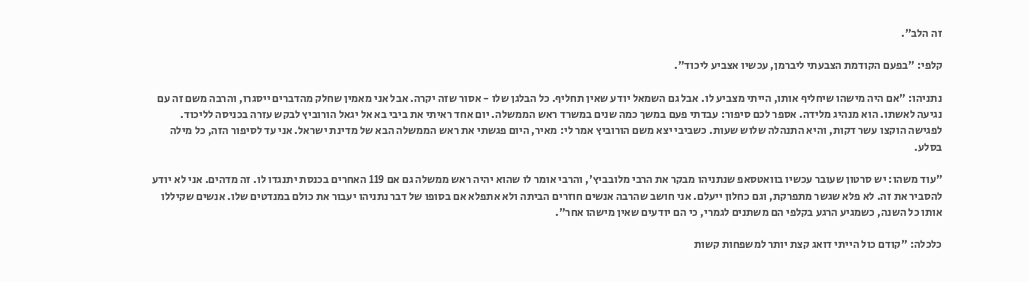זה הלב".

קלפי: "בפעם הקודמת הצבעתי ליברמן, עכשיו אצביע ליכוד".

נתניהו: "אם היה מישהו שיחליף אותו, הייתי מצביע לו. אבל גם השמאל יודע שאין תחליף. כל הבלגן שלו - אסור שזה יקרה. אבל אני מאמין שחלק מהדברים ייסגרו, והרבה משם זה עם נגיעה לאשתו. הוא מנהיג מלידה. אספר לכם סיפור: עבדתי פעם במשך כמה שנים במשרד ראש הממשלה. יום אחד ראיתי את ביבי בא אל יגאל הורוביץ לבקש עזרה בכניסה לליכוד. לפגישה הוקצו עשר דקות, והיא התנהלה שלוש שעות. כשביבי יצא משם הורוביץ אמר לי: מאיר, היום פגשתי את ראש הממשלה הבא של מדינת ישראל. אני עד לסיפור הזה, כל מילה בסלע.

"עוד משהו: יש סרטון שעובר עכשיו בוואטסאפ שנתניהו מבקר את הרבי מלובביץ', והרבי אומר לו שהוא יהיה ראש ממשלה גם אם 119 האחרים בכנסת יתנגדו לו. זה מדהים. אני לא יודע להסביר את זה. לא פלא שגשר מתפרקת, וגם כחלון ייעלם. אני חושב שהרבה אנשים חוזרים הביתה ולא אתפלא אם בסופו של דבר נתניהו יעבור את כולם במנדטים שלו. אנשים שקיללו אותו כל השנה, כשמגיע הרגע בקלפי הם משתנים לגמרי, כי הם יודעים שאין מישהו אחר".

כלכלה: "קודם כול הייתי דואג קצת יותר למשפחות קשות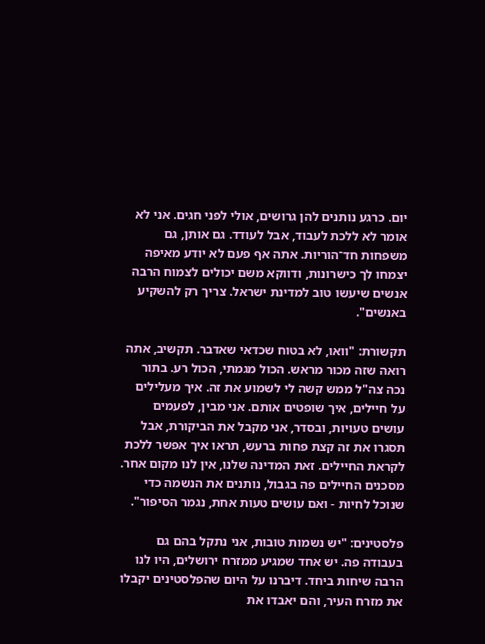יום. כרגע נותנים להן גרושים, אולי לפני חגים. אני לא אומר לא ללכת לעבוד, אבל לעודד. גם אותן, גם משפחות חד־הוריות. אתה אף פעם לא יודע מאיפה יצמחו לך כישרונות, ודווקא משם יכולים לצמוח הרבה אנשים שיעשו טוב למדינת ישראל. צריך רק להשקיע באנשים".

תקשורת: "וואו, לא בטוח שכדאי שאדבר. תקשיב, אתה רואה שזה מכור מראש. הכול מגמתי, הכול רע. בתור נכה צה"ל ממש קשה לי לשמוע את זה. איך מעלילים על חיילים, איך שופטים אותם. אני מבין, לפעמים עושים טעויות, ובסדר, אני מקבל את הביקורת, אבל תסגרו את זה קצת פחות ברעש, תראו איך אפשר ללכת לקראת החיילים. זאת המדינה שלנו, אין לנו מקום אחר. מסכנים החיילים פה בגבול, נותנים את הנשמה כדי שנוכל לחיות - ואם עושים טעות אחת, נגמר הסיפור".

פלסטינים: "יש נשמות טובות, אני נתקל בהם גם בעבודה פה. יש אחד שמגיע ממזרח ירושלים, היו לנו הרבה שיחות ביחד. דיברנו על היום שהפלסטינים יקבלו את מזרח העיר, והם יאבדו את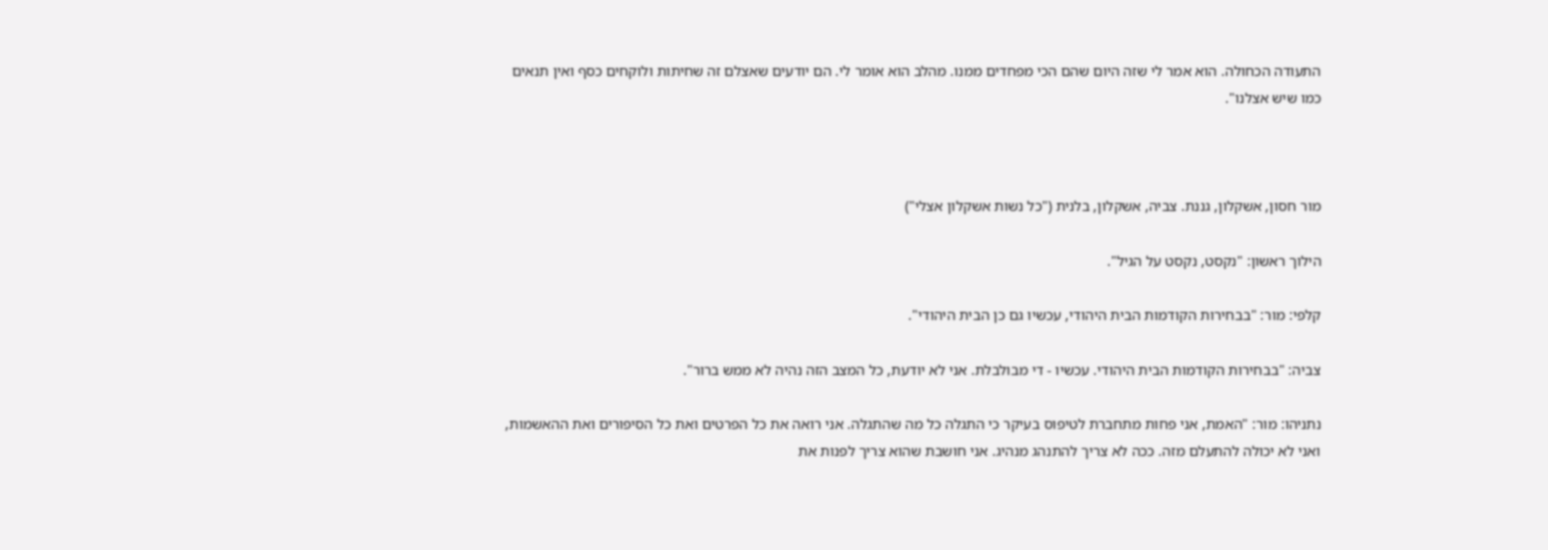התעודה הכחולה. הוא אמר לי שזה היום שהם הכי מפחדים ממנו. מהלב הוא אומר לי. הם יודעים שאצלם זה שחיתות ולוקחים כסף ואין תנאים כמו שיש אצלנו".



מור חסון, אשקלון, גננת. צביה, אשקלון, בלנית ("כל נשות אשקלון אצלי")

הילוך ראשון: "נקסט, נקסט על הגיל".

קלפי: מור: "בבחירות הקודמות הבית היהודי, עכשיו גם כן הבית היהודי".

צביה: "בבחירות הקודמות הבית היהודי. עכשיו - די מבולבלת. אני לא יודעת, כל המצב הזה נהיה לא ממש ברור".

נתניהו: מור: "האמת, אני פחות מתחברת לטיפוס בעיקר כי התגלה כל מה שהתגלה. אני רואה את כל הפרטים ואת כל הסיפורים ואת ההאשמות, ואני לא יכולה להתעלם מזה. ככה לא צריך להתנהג מנהיג. אני חושבת שהוא צריך לפנות את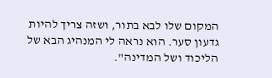המקום שלו לבא בתור, ושזה צריך להיות גדעון סער. הוא נראה לי המנהיג הבא של הליכוד ושל המדינה".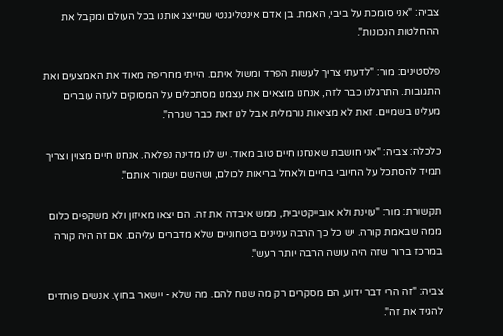צביה: "אני סומכת על ביבי, האמת. בן אדם אינטליגנטי שמייצג אותנו בכל העולם ומקבל את ההחלטות הנכונות".

פלסטינים: מור: "לדעתי צריך לעשות הפרד ומשול איתם. הייתי מחריפה מאוד את האמצעים ואת התגובות. התרגלנו כבר לזה, אנחנו מוצאים את עצמנו מסתכלים על המסוקים לעזה עוברים מעלינו בשמיים. זאת לא מציאות נורמלית אבל לנו זאת כבר שגרה".

כלכלה: צביה: "אני חושבת שאנחנו חיים טוב מאוד. יש לנו מדינה נפלאה. אנחנו חיים מצוין וצריך תמיד להסתכל על החיובי בחיים ולאחל בריאות לכולם, ושהשם ישמור אותם".

תקשורת: מור: "עוינת ולא אובייקטיבית, ממש איבדה את זה. הם יצאו מאיזון ולא משקפים כלום ממה שבאמת קורה. יש כל כך הרבה עניינים ביטחוניים שלא מדברים עליהם. אם זה היה קורה במרכז ברור שזה היה עושה הרבה יותר רעש".

צביה: "זה הרי דבר ידוע, הם מסקרים רק מה שנוח להם. מה שלא - יישאר בחוץ. אנשים פוחדים להגיד את זה".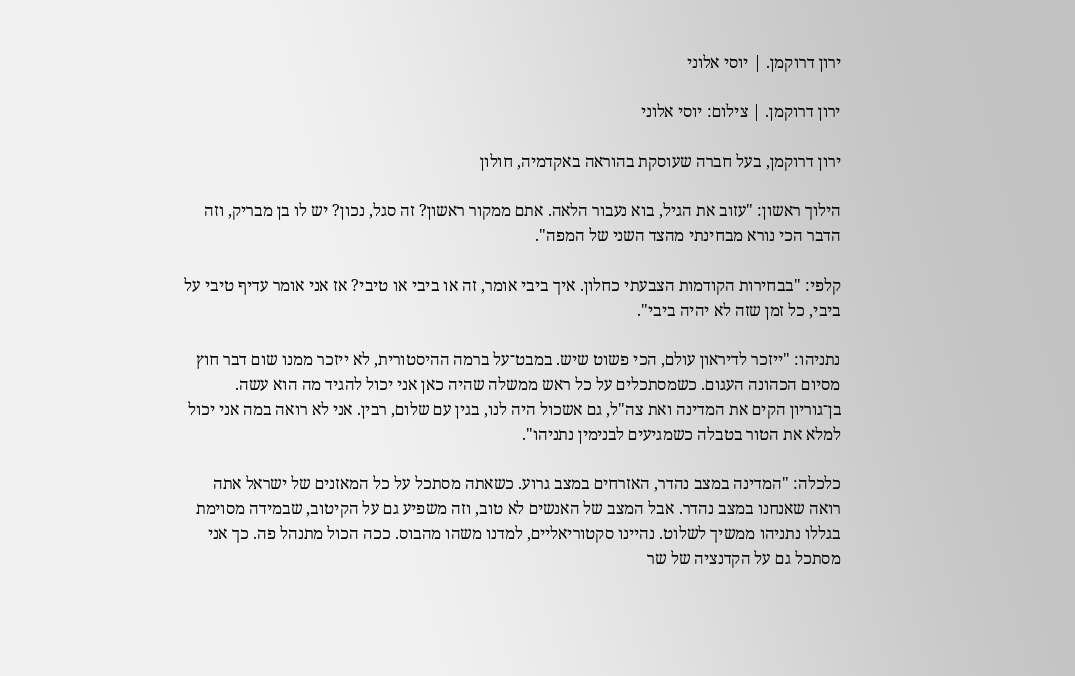ירון דרוקמן. | יוסי אלוני

ירון דרוקמן. | צילום: יוסי אלוני

ירון דרוקמן, בעל חברה שעוסקת בהוראה באקדמיה, חולון

הילוך ראשון: "עזוב את הגיל, בוא נעבור הלאה. אתם ממקור ראשון? זה סגל, נכון? יש לו בן מבריק, וזה הדבר הכי נורא מבחינתי מהצד השני של המפה".

קלפי: "בבחירות הקודמות הצבעתי כחלון. איך ביבי אומר, זה או ביבי או טיבי? אז אני אומר עדיף טיבי על ביבי, כל זמן שזה לא יהיה ביבי".

נתניהו: "ייזכר לדיראון עולם, הכי פשוט שיש. במבט־על ברמה ההיסטורית, לא ייזכר ממנו שום דבר חוץ מסיום הכהונה העגום. כשמסתכלים על כל ראש ממשלה שהיה כאן אני יכול להגיד מה הוא עשה. בן־גוריון הקים את המדינה ואת צה"ל, גם אשכול היה לנו, בגין עם שלום, רבין. אני לא רואה במה אני יכול למלא את הטור בטבלה כשמגיעים לבנימין נתניהו".

כלכלה: "המדינה במצב נהדר, האזרחים במצב גרוע. כשאתה מסתכל על כל המאזנים של ישראל אתה רואה שאנחנו במצב נהדר. אבל המצב של האנשים לא טוב, וזה משפיע גם על הקיטוב, שבמידה מסוימת בגללו נתניהו ממשיך לשלוט. נהיינו סקטוריאליים, למדנו משהו מהבוס. ככה הכול מתנהל פה. כך אני מסתכל גם על הקדנציה של שר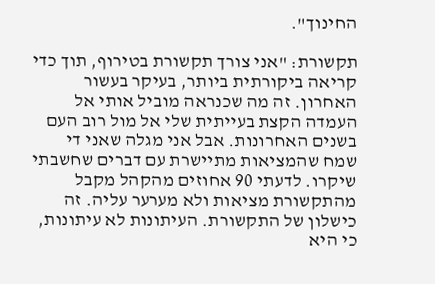החינוך".

תקשורת: "אני צורך תקשורת בטירוף, תוך כדי קריאה ביקורתית ביותר, בעיקר בעשור האחרון. זה מה שכנראה מוביל אותי אל העמדה הקצת בעייתית שלי אל מול רוב העם בשנים האחרונות. אבל אני מגלה שאני די שמח שהמציאות מתיישרת עם דברים שחשבתי שיקרו. לדעתי 90 אחוזים מהקהל מקבל מהתקשורת מציאות ולא מערער עליה. זה כישלון של התקשורת. העיתונות לא עיתונות, כי היא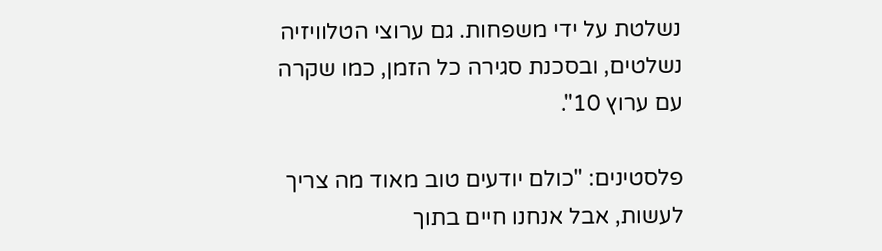נשלטת על ידי משפחות. גם ערוצי הטלוויזיה נשלטים, ובסכנת סגירה כל הזמן, כמו שקרה עם ערוץ 10".

פלסטינים: "כולם יודעים טוב מאוד מה צריך לעשות, אבל אנחנו חיים בתוך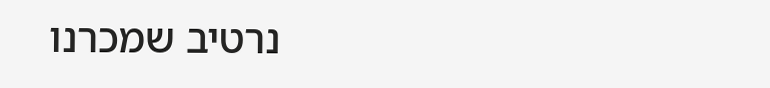נרטיב שמכרנו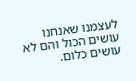לעצמנו שאנחנו עושים הכול והם לא עושים כלום.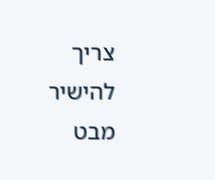צריך להישיר מבט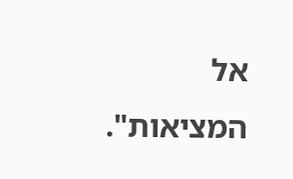אל המציאות".